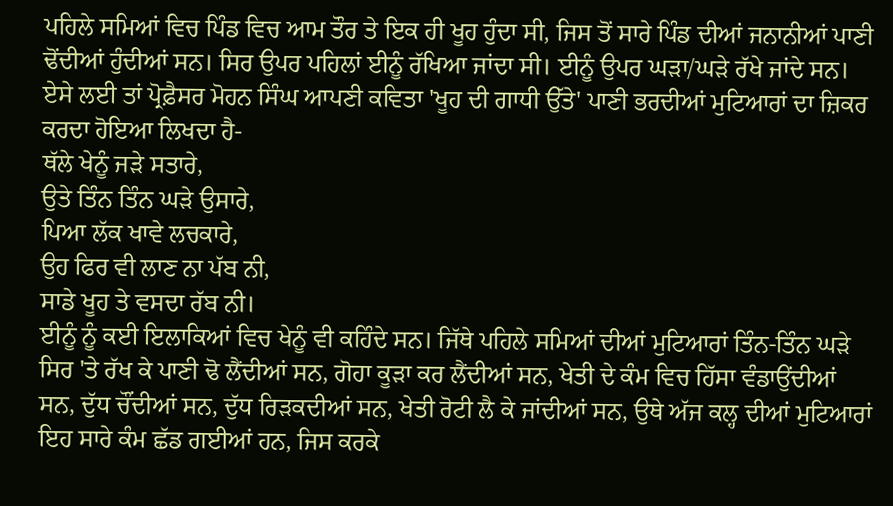ਪਹਿਲੇ ਸਮਿਆਂ ਵਿਚ ਪਿੰਡ ਵਿਚ ਆਮ ਤੌਰ ਤੇ ਇਕ ਹੀ ਖੂਹ ਹੁੰਦਾ ਸੀ, ਜਿਸ ਤੋਂ ਸਾਰੇ ਪਿੰਡ ਦੀਆਂ ਜਨਾਨੀਆਂ ਪਾਣੀ ਢੋਂਦੀਆਂ ਹੁੰਦੀਆਂ ਸਨ। ਸਿਰ ਉਪਰ ਪਹਿਲਾਂ ਈਨੂੰ ਰੱਖਿਆ ਜਾਂਦਾ ਸੀ। ਈਨੂੰ ਉਪਰ ਘੜਾ/ਘੜੇ ਰੱਖੇ ਜਾਂਦੇ ਸਨ। ਏਸੇ ਲਈ ਤਾਂ ਪ੍ਰੋਫ਼ੈਸਰ ਮੋਹਨ ਸਿੰਘ ਆਪਣੀ ਕਵਿਤਾ 'ਖੂਹ ਦੀ ਗਾਧੀ ਉੱਤੇ' ਪਾਣੀ ਭਰਦੀਆਂ ਮੁਟਿਆਰਾਂ ਦਾ ਜ਼ਿਕਰ ਕਰਦਾ ਹੋਇਆ ਲਿਖਦਾ ਹੈ-
ਥੱਲੇ ਖੇਨੂੰ ਜੜੇ ਸਤਾਰੇ,
ਉਤੇ ਤਿੰਨ ਤਿੰਨ ਘੜੇ ਉਸਾਰੇ,
ਪਿਆ ਲੱਕ ਖਾਵੇ ਲਚਕਾਰੇ,
ਉਹ ਫਿਰ ਵੀ ਲਾਣ ਨਾ ਪੱਬ ਨੀ,
ਸਾਡੇ ਖੂਹ ਤੇ ਵਸਦਾ ਰੱਬ ਨੀ।
ਈਨੂੰ ਨੂੰ ਕਈ ਇਲਾਕਿਆਂ ਵਿਚ ਖੇਨੂੰ ਵੀ ਕਹਿੰਦੇ ਸਨ। ਜਿੱਥੇ ਪਹਿਲੇ ਸਮਿਆਂ ਦੀਆਂ ਮੁਟਿਆਰਾਂ ਤਿੰਨ-ਤਿੰਨ ਘੜੇ ਸਿਰ 'ਤੇ ਰੱਖ ਕੇ ਪਾਣੀ ਢੋ ਲੈਂਦੀਆਂ ਸਨ, ਗੋਹਾ ਕੂੜਾ ਕਰ ਲੈਂਦੀਆਂ ਸਨ, ਖੇਤੀ ਦੇ ਕੰਮ ਵਿਚ ਹਿੱਸਾ ਵੰਡਾਉਂਦੀਆਂ ਸਨ, ਦੁੱਧ ਚੌਂਦੀਆਂ ਸਨ, ਦੁੱਧ ਰਿੜਕਦੀਆਂ ਸਨ, ਖੇਤੀ ਰੋਟੀ ਲੈ ਕੇ ਜਾਂਦੀਆਂ ਸਨ, ਉਥੇ ਅੱਜ ਕਲ੍ਹ ਦੀਆਂ ਮੁਟਿਆਰਾਂ ਇਹ ਸਾਰੇ ਕੰਮ ਛੱਡ ਗਈਆਂ ਹਨ, ਜਿਸ ਕਰਕੇ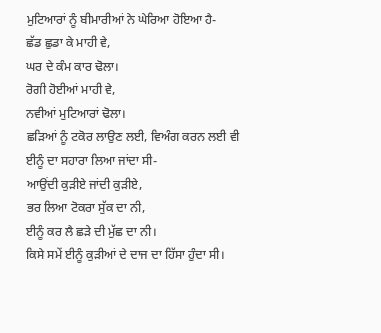ਮੁਟਿਆਰਾਂ ਨੂੰ ਬੀਮਾਰੀਆਂ ਨੇ ਘੇਰਿਆ ਹੋਇਆ ਹੈ-
ਛੱਡ ਛੁਡਾ ਕੇ ਮਾਹੀ ਵੇ,
ਘਰ ਦੇ ਕੰਮ ਕਾਰ ਢੋਲਾ।
ਰੋਗੀ ਹੋਈਆਂ ਮਾਹੀ ਵੇ,
ਨਵੀਆਂ ਮੁਟਿਆਰਾਂ ਢੋਲਾ।
ਛੜਿਆਂ ਨੂੰ ਟਕੋਰ ਲਾਉਣ ਲਈ, ਵਿਅੰਗ ਕਰਨ ਲਈ ਵੀ ਈਨੂੰ ਦਾ ਸਹਾਰਾ ਲਿਆ ਜਾਂਦਾ ਸੀ-
ਆਉਂਦੀ ਕੁੜੀਏ ਜਾਂਦੀ ਕੁੜੀਏ,
ਭਰ ਲਿਆ ਟੋਕਰਾ ਸੁੱਕ ਦਾ ਨੀ,
ਈਨੂੰ ਕਰ ਲੈ ਛੜੇ ਦੀ ਮੁੱਛ ਦਾ ਨੀ।
ਕਿਸੇ ਸਮੇਂ ਈਨੂੰ ਕੁੜੀਆਂ ਦੇ ਦਾਜ ਦਾ ਹਿੱਸਾ ਹੁੰਦਾ ਸੀ।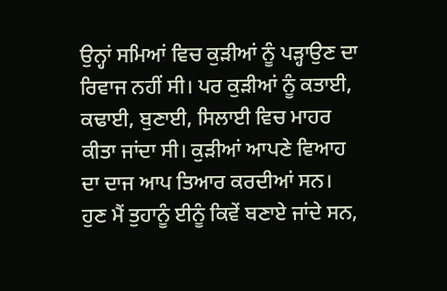ਉਨ੍ਹਾਂ ਸਮਿਆਂ ਵਿਚ ਕੁੜੀਆਂ ਨੂੰ ਪੜ੍ਹਾਉਣ ਦਾ ਰਿਵਾਜ ਨਹੀਂ ਸੀ। ਪਰ ਕੁੜੀਆਂ ਨੂੰ ਕਤਾਈ, ਕਢਾਈ, ਬੁਣਾਈ, ਸਿਲਾਈ ਵਿਚ ਮਾਹਰ ਕੀਤਾ ਜਾਂਦਾ ਸੀ। ਕੁੜੀਆਂ ਆਪਣੇ ਵਿਆਹ ਦਾ ਦਾਜ ਆਪ ਤਿਆਰ ਕਰਦੀਆਂ ਸਨ।
ਹੁਣ ਮੈਂ ਤੁਹਾਨੂੰ ਈਨੂੰ ਕਿਵੇਂ ਬਣਾਏ ਜਾਂਦੇ ਸਨ,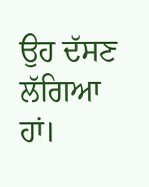ਉਹ ਦੱਸਣ ਲੱਗਿਆ ਹਾਂ।